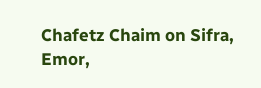Chafetz Chaim on Sifra, Emor,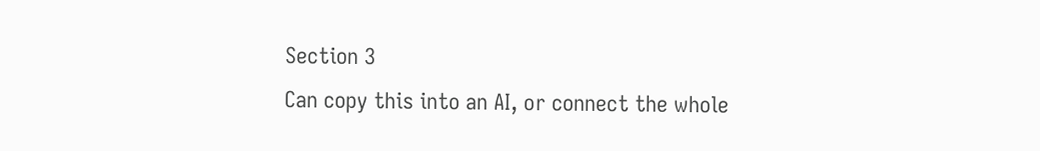Section 3
Can copy this into an AI, or connect the whole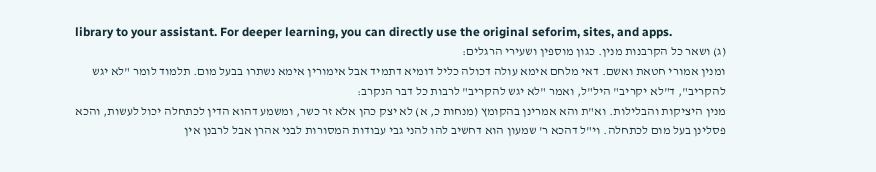library to your assistant. For deeper learning, you can directly use the original seforim, sites, and apps.
(ג) ושאר כל הקרבנות מנין. כגון מוספין ושעירי הרגלים:
ומנין אמורי חטאת ואשם. דאי מלחם אימא עולה דכולה כליל דומיא דתמיד אבל אימורין אימא נשתרו בבעל מום. תלמוד לומר "לא יגש להקריב", ד"לא יקריב" היל"ל, ואמר "לא יגש להקריב" לרבות כל דבר הנקרב:
מנין היציקות והבלילות. וא"ת והא אמרינן בהקומץ (מנחות כ, א) לא יצק כהן אלא זר כשר, ומשמע דהוא הדין לכתחלה יכול לעשות, והכא פסלינן בעל מום לכתחלה. וי"ל דהכא ר' שמעון הוא דחשיב להו להני גבי עבודות המסורות לבני אהרן אבל לרבנן אין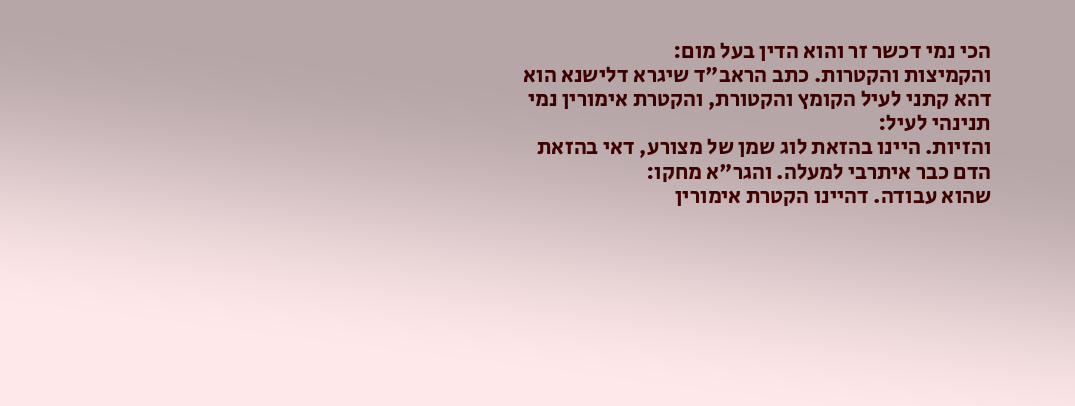הכי נמי דכשר זר והוא הדין בעל מום:
והקמיצות והקטרות. כתב הראב"ד שיגרא דלישנא הוא דהא קתני לעיל הקומץ והקטורת, והקטרת אימורין נמי תנינהי לעיל:
והזיות. היינו בהזאת לוג שמן של מצורע, דאי בהזאת הדם כבר איתרבי למעלה. והגר"א מחקו:
שהוא עבודה. דהיינו הקטרת אימורין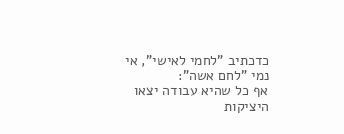כדכתיב "לחמי לאישי", אי נמי "לחם אשה":
אף כל שהיא עבודה יצאו היציקות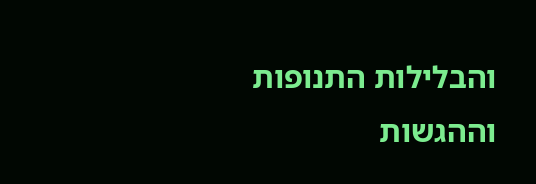והבלילות התנופות וההגשות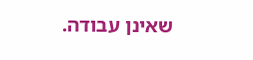שאינן עבודה.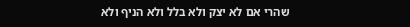שהרי אם לא יצק ולא בלל ולא הניף ולא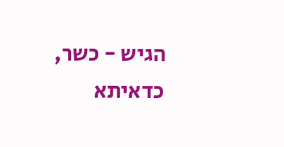הגיש - כשר, כדאיתא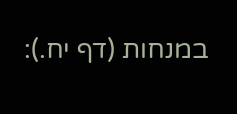במנחות (דף יח.):